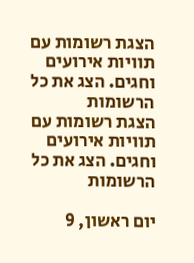הצגת רשומות עם תוויות אירועים וחגים. הצג את כל הרשומות
הצגת רשומות עם תוויות אירועים וחגים. הצג את כל הרשומות

יום ראשון, 9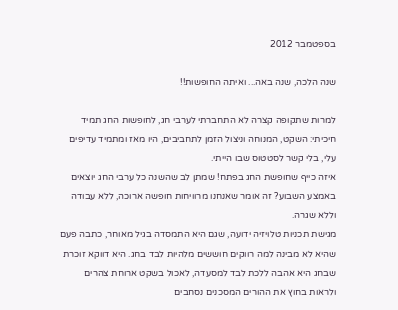בספטמבר 2012

שנה הלכה, שנה באה... ואיתה החופשות!!

למרות שתקופה קצרה לא התחברתי לערבי חג, לחופשות החג תמיד חיכיתי: השקט, המנוחה וניצול הזמן לתחביבים, היו מאז ומתמיד עדיפים עלי, בלי קשר לסטטוס שבו הייתי.
איזה כייף שחופשת החג בפתח! שמתן לב שהשנה כל ערבי החג יוצאים באמצע השבוע? זה אומר שאנחנו מרוויחות חופשה ארוכה, ללא עבודה וללא שגרה.
מגישת תכניות טלויזיה ידועה, שגם היא התמסדה בגיל מאוחר, כתבה פעם שהיא לא מבינה למה רווקים חוששים מלהיות לבד בחג. היא דווקא זוכרת שבחג היא אהבה ללכת לבד למסעדה, לאכול בשקט ארוחת צהרים ולראות בחוץ את ההורים המסכנים נסחבים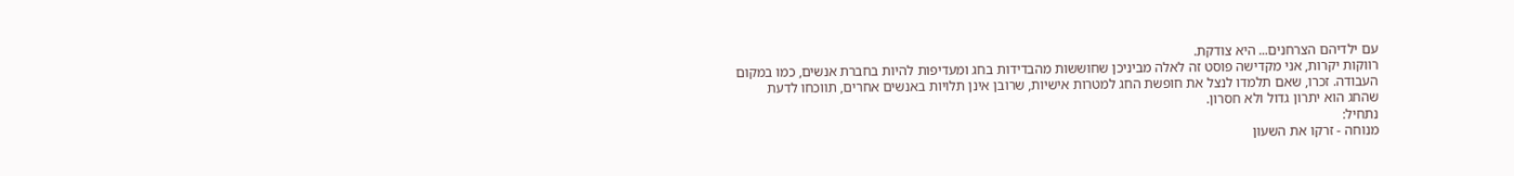עם ילדיהם הצרחנים... היא צודקת.
רווקות יקרות, אני מקדישה פוסט זה לאלה מביניכן שחוששות מהבדידות בחג ומעדיפות להיות בחברת אנשים, כמו במקום העבודה. זכרו, שאם תלמדו לנצל את חופשת החג למטרות אישיות, שרובן אינן תלויות באנשים אחרים, תווכחו לדעת שהחג הוא יתרון גדול ולא חסרון.
נתחיל:
מנוחה - זרקו את השעון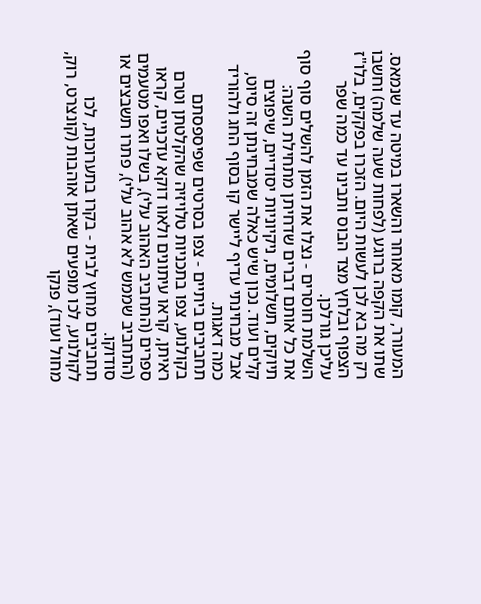המעורר, קומו מאוחר והשארו במיטה עד שנמאס. שתו את הקפה ברוגע (לפחות שעה שלמה) וחשבו רק מה בא לכן לעשות היום. הזכרו בפקקים, בלו"ז הצפוף ובלחץ מצד הבוס ותבינו עד כמה שפר עליכן גורלכן.
השלמת חוסרים - נצלו את הזמן להשלים סוף סוף את כל אותם דברים שדחיתן מתחילת השנה: תיוקים, תשלומים, ניקיוניות יסודיים, שיפוצים קלים ועוד. נכון שיש כאלה שמבחינתן זה סיוט, אבל מבחינתי עדיף ליישר קו בסוף החג ולהוריד כמה דאגות.
תחביבים ביתיים - צפו בסרטים שפיספסתם בקולנוע, צפו בתכניות טלויזיה שהקלטתן וטרם ראיתן, קראו עיתונים ולאוו דוקא עדכניים, קראו ספרים (התחביב האהוב עלי), בשלו ואפו מטעמים (התחביב שממש לא אהוב עלי), פתרו תשבצים או סודוקו.
תחביבים מחוץ לבית - בקרו בתערוכות, לכו לקולנוע, לכו מופעים שאתן אוהבות (קונצרט, רוק, מחול ועוד), פנקו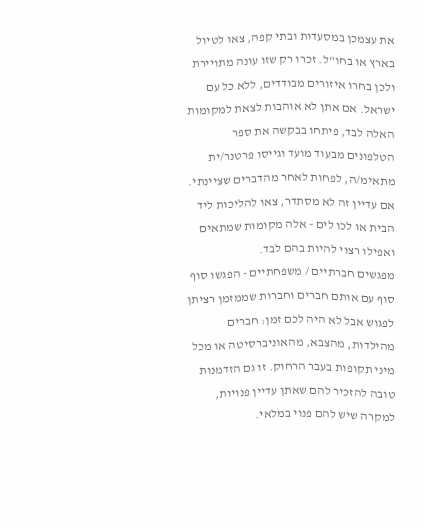את עצמכן במסעדות ובתי קפה, צאו לטיול בארץ או בחו"ל. זכרו רק שזו עונה מתויירת ולכן בחרו איזורים מבודדים, ללא כל עם ישראל. אם אתן לא אוהבות לצאת למקומות האלה לבד, פיתחו בבקשה את ספר הטלפונים מבעוד מועד וגייסו פרטנר/ית מתאימ/ה, לפחות לאחר מהדברים שציינתי. אם עדיין זה לא מסתדר, צאו להליכות ליד הבית או לכו לים - אלה מקומות שמתאים ואפילו רצוי להיות בהם לבד.
מפגשים חברתיים / משפחתיים - הפגשו סוף סוף עם אותם חברים וחברות שממזמן רציתן לפגוש אבל לא היה לכם זמן: חברים מהילדות, מהצבא, מהאוניברסיטה או מכל מיני תקופות בעבר הרחוק. זו גם הזדמנות טובה להזכיר להם שאתן עדיין פנויות, למקרה שיש להם פנוי במלאי.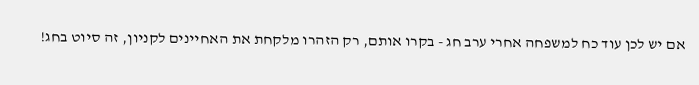אם יש לכן עוד כח למשפחה אחרי ערב חג - בקרו אותם, רק הזהרו מלקחת את האחיינים לקניון, זה סיוט בחג!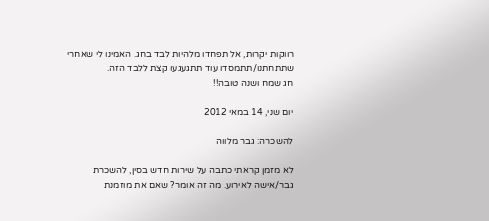רווקות יקרות, אל תפחדו מלהיות לבד בחג. האמינו לי שאחרי שתתחתנו/תתמסדו עוד תתגעגעו קצת ללבד הזה.
חג שמח ושנה טובה!!

יום שני, 14 במאי 2012

להשכרה: גבר מלווה

לא מזמן קראתי כתבה על שירות חדש בסין, להשכרת גבר/אישה לאירוע. מה זה אומר? שאם את מוזמנת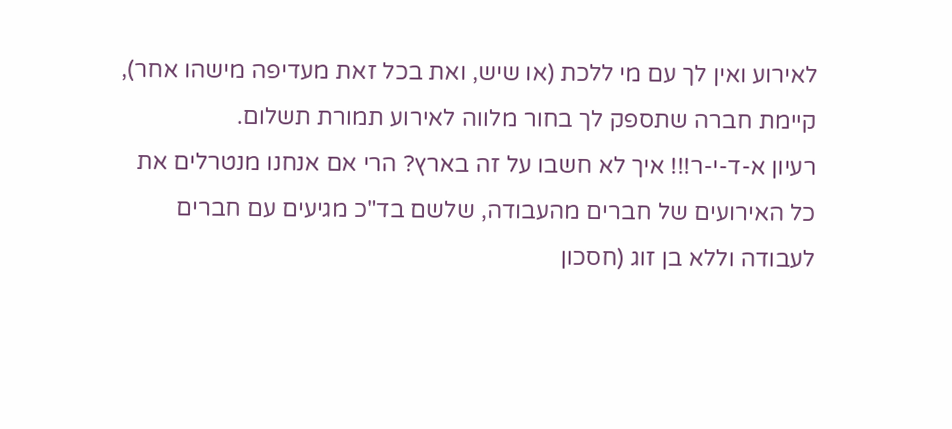לאירוע ואין לך עם מי ללכת (או שיש, ואת בכל זאת מעדיפה מישהו אחר), קיימת חברה שתספק לך בחור מלווה לאירוע תמורת תשלום.
רעיון א-ד-י-ר!!! איך לא חשבו על זה בארץ? הרי אם אנחנו מנטרלים את כל האירועים של חברים מהעבודה, שלשם בד"כ מגיעים עם חברים לעבודה וללא בן זוג (חסכון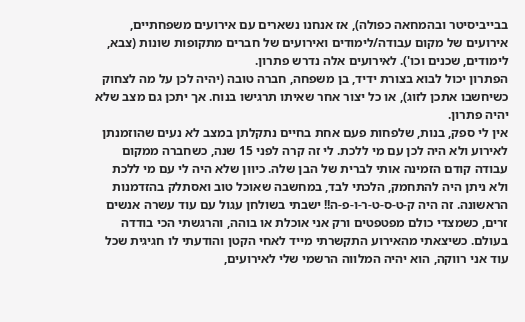בבייביסיטר ובהמחאה כפולה), אז אנחנו נשארים עם אירועים משפחתיים, אירועים של מקום עבודה/לימודים ואירועים של חברים מתקופות שונות (צבא, לימודים, שכנים וכו'). לאירועים אלה נדרש פתרון.
הפתרון יכול לבוא בצורת ידיד, בן משפחה, חברה טובה (יהיה לכן על מה לצחוק כשיחשבו אתכן לזוג), או כל יצור אחר שאיתו תרגישו בנוח. אך יתכן גם מצב שלא יהיה פתרון.
אין לי ספק, בנות, שלפחות פעם אחת בחיים נתקלתן במצב לא נעים שהוזמנתן לאירוע ולא היה לכן עם מי ללכת. לי זה קרה לפני 15 שנה, כשחברה ממקום עבודה קודם הזמינה אותי לברית של הבן שלה. כיוון שלא היה לי עם מי ללכת ולא ניתן היה להתחמק, הלכתי לבד, במחשבה שאוכל טוב ואסתלק בהזדמנות הראשונה. זה היה ק-ט-ס-ט-ר-ו-פ-ה!! ישבתי בשולחן עגול עם עוד עשרה אנשים זרים, כשמצדי כולם מפטפטים ורק אני אוכלת או בוהה, והרגשתי הכי בודדה בעולם. כשיצאתי מהאירוע התקשרתי מייד לאחי הקטן והודעתי לו חגיגית שכל עוד אני רווקה, הוא יהיה המלווה הרשמי שלי לאירועים,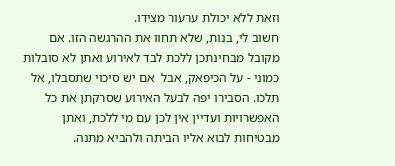וזאת ללא יכולת ערעור מצידו.
חשוב לי, בנות, שלא תחוו את ההרגשה הזו. אם מקובל מבחינתכן ללכת לבד לאירוע ואתן לא סובלות כמוני - על הכיפאק, אבל  אם יש סיכוי שתסבלו, אל תלכו. הסבירו יפה לבעל האירוע שסרקתן את כל האפשרויות ועדיין אין לכן עם מי ללכת, ואתן מבטיחות לבוא אליו הביתה ולהביא מתנה.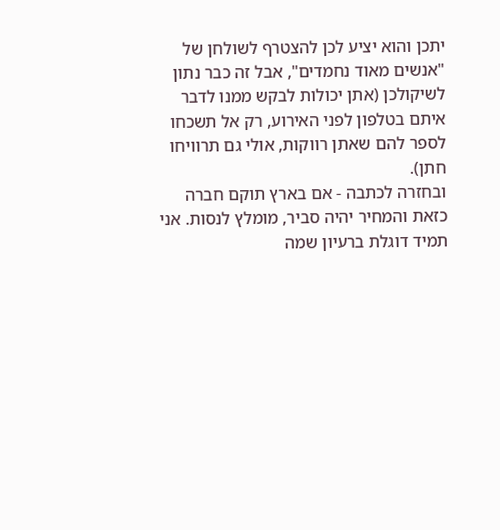יתכן והוא יציע לכן להצטרף לשולחן של "אנשים מאוד נחמדים", אבל זה כבר נתון לשיקולכן (אתן יכולות לבקש ממנו לדבר איתם בטלפון לפני האירוע, רק אל תשכחו לספר להם שאתן רווקות, אולי גם תרוויחו חתן).
ובחזרה לכתבה - אם בארץ תוקם חברה כזאת והמחיר יהיה סביר, מומלץ לנסות. אני תמיד דוגלת ברעיון שמה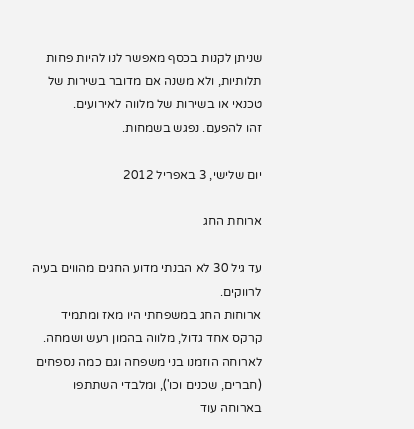שניתן לקנות בכסף מאפשר לנו להיות פחות תלותיות, ולא משנה אם מדובר בשירות של טכנאי או בשירות של מלווה לאירועים.
זהו להפעם. נפגש בשמחות.

יום שלישי, 3 באפריל 2012

ארוחת החג

עד גיל 30 לא הבנתי מדוע החגים מהווים בעיה לרווקים.
ארוחות החג במשפחתי היו מאז ומתמיד קרקס אחד גדול, מלווה בהמון רעש ושמחה. לארוחה הוזמנו בני משפחה וגם כמה נספחים (חברים, שכנים וכו'), ומלבדי השתתפו בארוחה עוד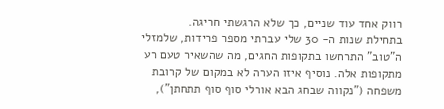רווק אחד עוד שניים, כך שלא הרגשתי חריגה.
בתחילת שנות ה- 30 שלי עברתי מספר פרידות, שלמזלי ה"טוב" התרחשו בתקופות החגים, מה שהשאיר טעם רע מתקופות אלה. נוסיף איזו הערה לא במקום של קרובת משפחה ("נקווה שבחג הבא אורלי סוף סוף תתחתן"),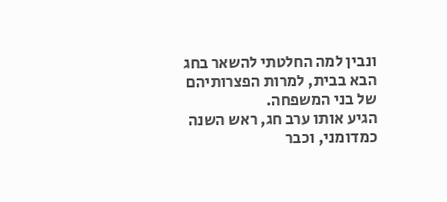ונבין למה החלטתי להשאר בחג הבא בבית, למרות הפצרותיהם של בני המשפחה.
הגיע אותו ערב חג, ראש השנה כמדומני, וכבר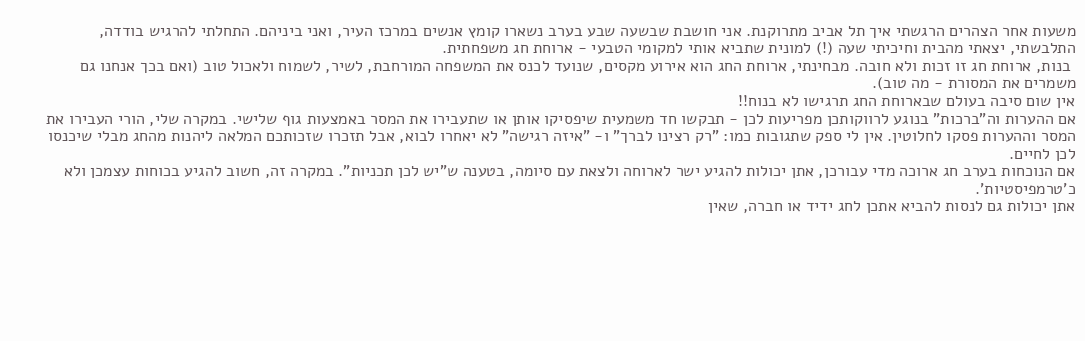משעות אחר הצהרים הרגשתי איך תל אביב מתרוקנת. אני חושבת שבשעה שבע בערב נשארו קומץ אנשים במרכז העיר, ואני ביניהם. התחלתי להרגיש בודדה, התלבשתי, יצאתי מהבית וחיכיתי שעה (!) למונית שתביא אותי למקומי הטבעי - ארוחת חג משפחתית.
 בנות, ארוחת חג זו זכות ולא חובה. מבחינתי, ארוחת החג הוא אירוע מקסים, שנועד לכנס את המשפחה המורחבת, לשיר, לשמוח ולאכול טוב (ואם בכך אנחנו גם משמרים את המסורת - מה טוב).
אין שום סיבה בעולם שבארוחת החג תרגישו לא בנוח!!
אם ההערות וה"ברכות" בנוגע לרווקותכן מפריעות לכן - תבקשו חד משמעית שיפסיקו אותן או שתעבירו את המסר באמצעות גוף שלישי. במקרה שלי, הורי העבירו את המסר וההערות פסקו לחלוטין. אין לי ספק שתגובות כמו: "רק רצינו לברך" ו- "איזה רגישה" לא יאחרו לבוא, אבל תזכרו שזכותכם המלאה ליהנות מהחג מבלי שיכנסו לכן לחיים.
אם הנוכחות בערב חג ארוכה מדי עבורכן, אתן יכולות להגיע ישר לארוחה ולצאת עם סיומה, בטענה ש"יש לכן תכניות". במקרה זה, חשוב להגיע בכוחות עצמכן ולא כ'טרמפיסטיות'.
אתן יכולות גם לנסות להביא אתכן לחג ידיד או חברה, שאין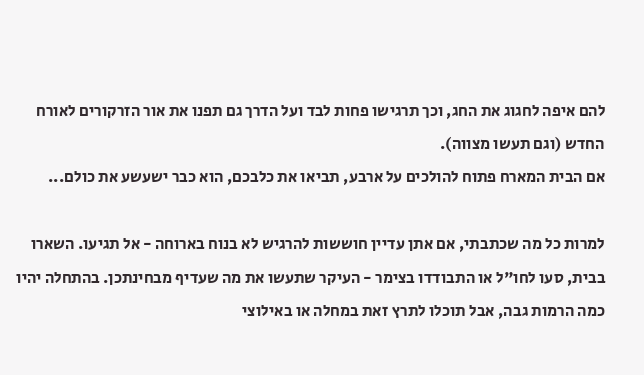להם איפה לחגוג את החג, וכך תרגישו פחות לבד ועל הדרך גם תפנו את אור הזרקורים לאורח החדש (וגם תעשו מצווה).
אם הבית המארח פתוח להולכים על ארבע, תביאו את כלבכם, הוא כבר ישעשע את כולם...

למרות כל מה שכתבתי, אם אתן עדיין חוששות להרגיש לא בנוח בארוחה - אל תגיעו. השארו בבית, סעו לחו"ל או התבודדו בצימר - העיקר שתעשו את מה שעדיף מבחינתכן. בהתחלה יהיו כמה הרמות גבה, אבל תוכלו לתרץ זאת במחלה או באילוצי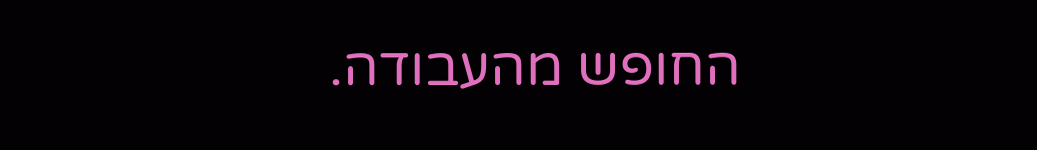החופש מהעבודה.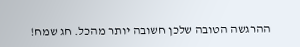ההרגשה הטובה שלכן חשובה יותר מהכל. חג שמח!